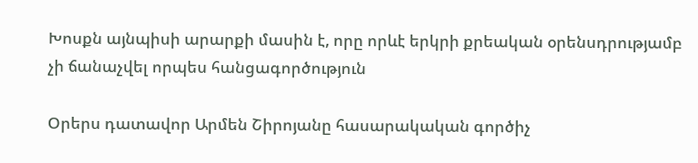Խոսքն այնպիսի արարքի մասին է, որը որևէ երկրի քրեական օրենսդրությամբ չի ճանաչվել որպես հանցագործություն

Օրերս դատավոր Արմեն Շիրոյանը հասարակական գործիչ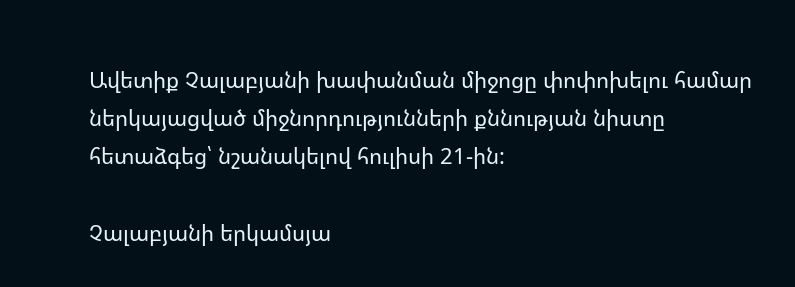Ավետիք Չալաբյանի խափանման միջոցը փոփոխելու համար ներկայացված միջնորդությունների քննության նիստը հետաձգեց՝ նշանակելով հուլիսի 21-ին:

Չալաբյանի երկամսյա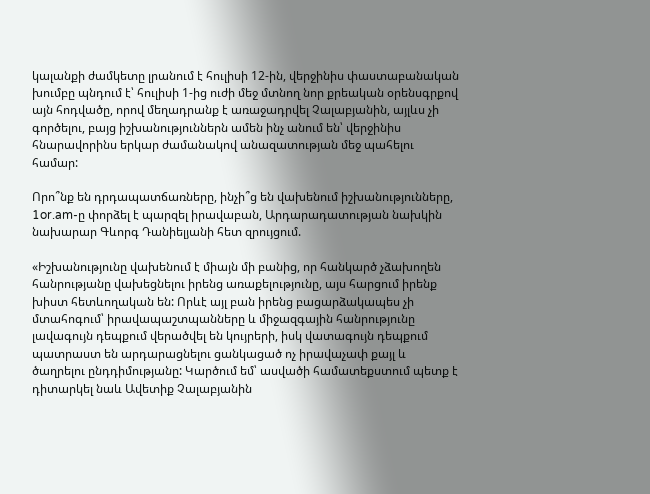կալանքի ժամկետը լրանում է հուլիսի 12-ին, վերջինիս փաստաբանական խումբը պնդում է՝ հուլիսի 1-ից ուժի մեջ մտնող նոր քրեական օրենսգրքով այն հոդվածը, որով մեղադրանք է առաջադրվել Չալաբյանին, այլևս չի գործելու, բայց իշխանություններն ամեն ինչ անում են՝ վերջինիս հնարավորինս երկար ժամանակով անազատության մեջ պահելու համար:

Որո՞նք են դրդապատճառները, ինչի՞ց են վախենում իշխանությունները, 1or.am-ը փորձել է պարզել իրավաբան, Արդարադատության նախկին նախարար Գևորգ Դանիելյանի հետ զրույցում.

«Իշխանությունը վախենում է միայն մի բանից, որ հանկարծ չձախողեն հանրությանը վախեցնելու իրենց առաքելությունը, այս հարցում իրենք խիստ հետևողական են: Որևէ այլ բան իրենց բացարձակապես չի մտահոգում՝ իրավապաշտպանները և միջազգային հանրությունը լավագույն դեպքում վերածվել են կույրերի, իսկ վատագույն դեպքում պատրաստ են արդարացնելու ցանկացած ոչ իրավաչափ քայլ և ծաղրելու ընդդիմությանը: Կարծում եմ՝ ասվածի համատեքստում պետք է դիտարկել նաև Ավետիք Չալաբյանին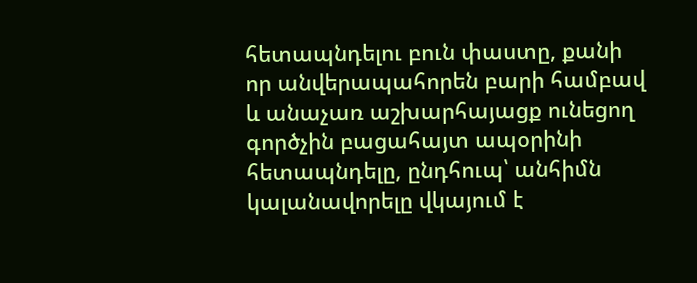հետապնդելու բուն փաստը, քանի որ անվերապահորեն բարի համբավ և անաչառ աշխարհայացք ունեցող գործչին բացահայտ ապօրինի հետապնդելը, ընդհուպ՝ անհիմն կալանավորելը վկայում է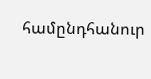համընդհանուր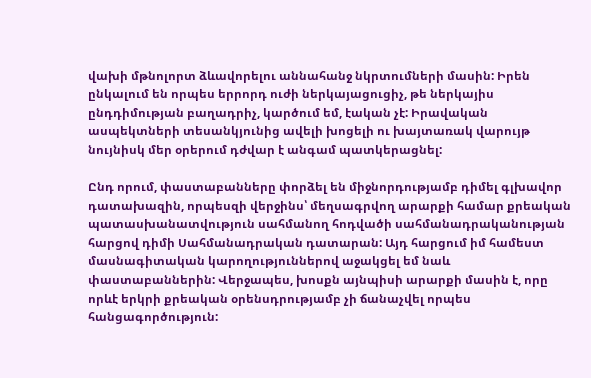վախի մթնոլորտ ձևավորելու աննահանջ նկրտումների մասին: Իրեն ընկալում են որպես երրորդ ուժի ներկայացուցիչ, թե ներկայիս ընդդիմության բաղադրիչ, կարծում եմ, էական չէ: Իրավական ասպեկտների տեսանկյունից ավելի խոցելի ու խայտառակ վարույթ նույնիսկ մեր օրերում դժվար է անգամ պատկերացնել:

Ընդ որում, փաստաբանները փորձել են միջնորդությամբ դիմել գլխավոր դատախազին, որպեսզի վերջինս՝ մեղսագրվող արարքի համար քրեական պատասխանատվություն սահմանող հոդվածի սահմանադրականության հարցով դիմի Սահմանադրական դատարան: Այդ հարցում իմ համեստ մասնագիտական կարողություններով աջակցել եմ նաև փաստաբաններին: Վերջապես, խոսքն այնպիսի արարքի մասին է, որը որևէ երկրի քրեական օրենսդրությամբ չի ճանաչվել որպես հանցագործություն: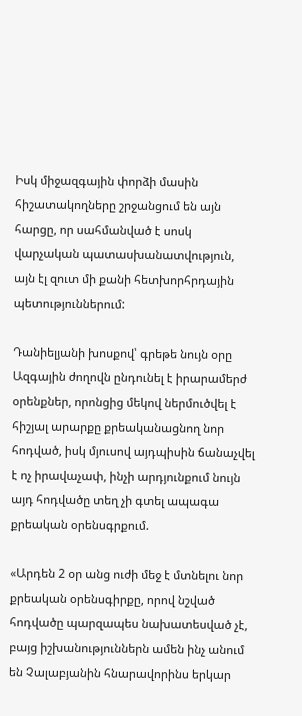Իսկ միջազգային փորձի մասին հիշատակողները շրջանցում են այն հարցը, որ սահմանված է սոսկ վարչական պատասխանատվություն, այն էլ զուտ մի քանի հետխորհրդային պետություններում:

Դանիելյանի խոսքով՝ գրեթե նույն օրը Ազգային ժողովն ընդունել է իրարամերժ օրենքներ, որոնցից մեկով ներմուծվել է հիշյալ արարքը քրեականացնող նոր հոդված, իսկ մյուսով այդպիսին ճանաչվել է ոչ իրավաչափ, ինչի արդյունքում նույն այդ հոդվածը տեղ չի գտել ապագա քրեական օրենսգրքում.

«Արդեն 2 օր անց ուժի մեջ է մտնելու նոր քրեական օրենսգիրքը, որով նշված հոդվածը պարզապես նախատեսված չէ, բայց իշխանություններն ամեն ինչ անում են Չալաբյանին հնարավորինս երկար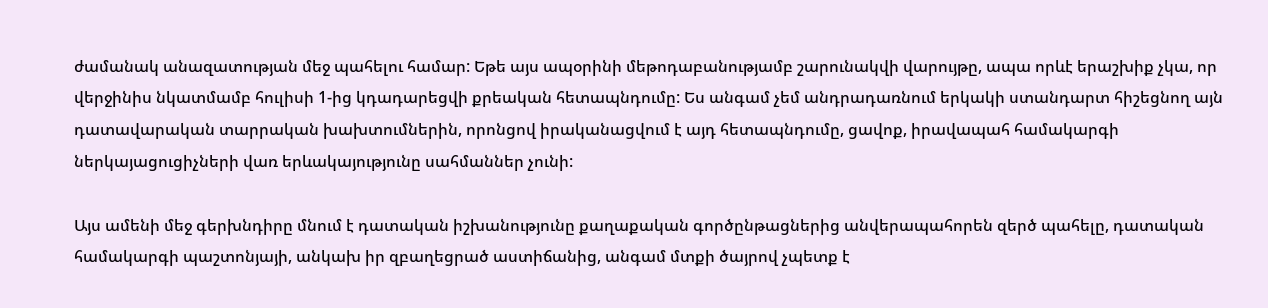ժամանակ անազատության մեջ պահելու համար: Եթե այս ապօրինի մեթոդաբանությամբ շարունակվի վարույթը, ապա որևէ երաշխիք չկա, որ վերջինիս նկատմամբ հուլիսի 1-ից կդադարեցվի քրեական հետապնդումը: Ես անգամ չեմ անդրադառնում երկակի ստանդարտ հիշեցնող այն դատավարական տարրական խախտումներին, որոնցով իրականացվում է այդ հետապնդումը, ցավոք, իրավապահ համակարգի ներկայացուցիչների վառ երևակայությունը սահմաններ չունի:

Այս ամենի մեջ գերխնդիրը մնում է դատական իշխանությունը քաղաքական գործընթացներից անվերապահորեն զերծ պահելը, դատական համակարգի պաշտոնյայի, անկախ իր զբաղեցրած աստիճանից, անգամ մտքի ծայրով չպետք է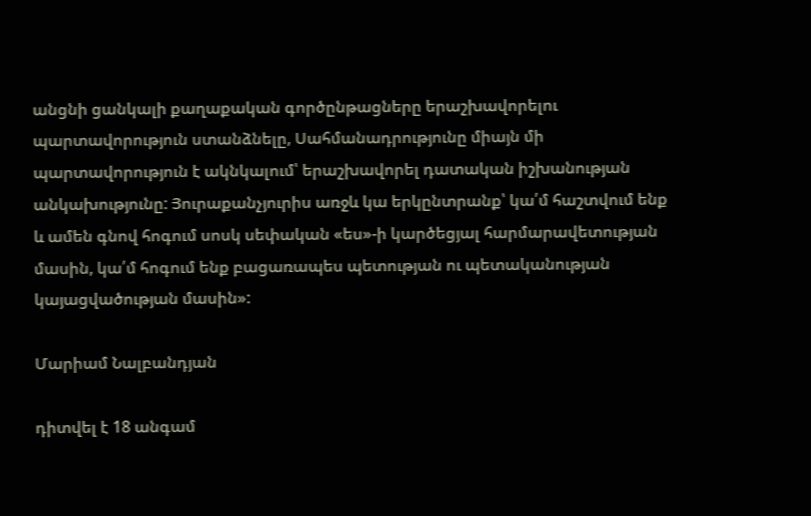անցնի ցանկալի քաղաքական գործընթացները երաշխավորելու պարտավորություն ստանձնելը, Սահմանադրությունը միայն մի պարտավորություն է ակնկալում՝ երաշխավորել դատական իշխանության անկախությունը: Յուրաքանչյուրիս առջև կա երկընտրանք՝ կա՛մ հաշտվում ենք և ամեն գնով հոգում սոսկ սեփական «ես»-ի կարծեցյալ հարմարավետության մասին, կա՛մ հոգում ենք բացառապես պետության ու պետականության կայացվածության մասին»:

Մարիամ Նալբանդյան

դիտվել է 18 անգամ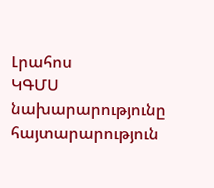Լրահոս
ԿԳՄՍ նախարարությունը հայտարարություն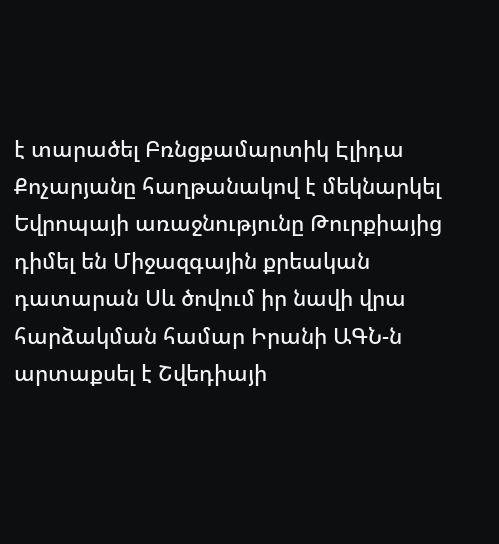է տարածել Բռնցքամարտիկ Էլիդա Քոչարյանը հաղթանակով է մեկնարկել Եվրոպայի առաջնությունը Թուրքիայից դիմել են Միջազգային քրեական դատարան Սև ծովում իր նավի վրա հարձակման համար Իրանի ԱԳՆ-ն արտաքսել է Շվեդիայի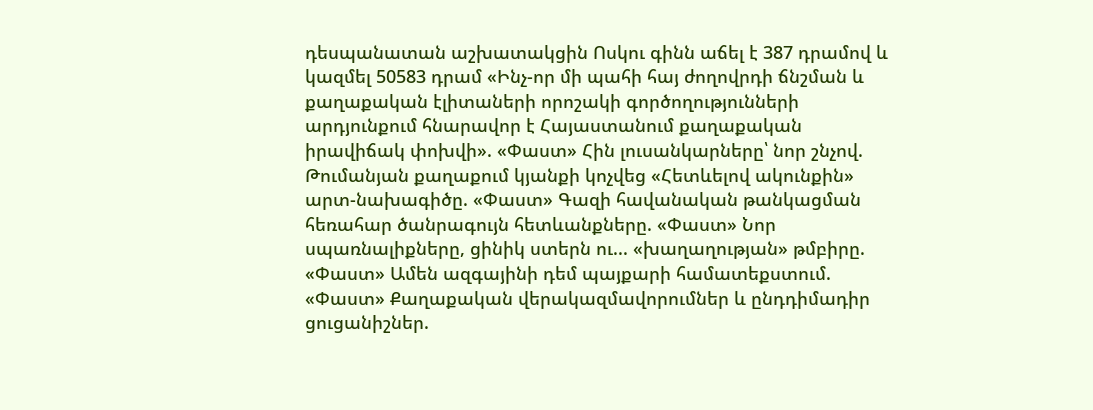դեսպանատան աշխատակցին Ոսկու գինն աճել է 387 դրամով և կազմել 50583 դրամ «Ինչ-որ մի պահի հայ ժողովրդի ճնշման և քաղաքական էլիտաների որոշակի գործողությունների արդյունքում հնարավոր է Հայաստանում քաղաքական իրավիճակ փոխվի». «Փաստ» Հին լուսանկարները՝ նոր շնչով. Թումանյան քաղաքում կյանքի կոչվեց «Հետևելով ակունքին» արտ-նախագիծը. «Փաստ» Գազի հավանական թանկացման հեռահար ծանրագույն հետևանքները. «Փաստ» Նոր սպառնալիքները, ցինիկ ստերն ու... «խաղաղության» թմբիրը. «Փաստ» Ամեն ազգայինի դեմ պայքարի համատեքստում. «Փաստ» Քաղաքական վերակազմավորումներ և ընդդիմադիր ցուցանիշներ.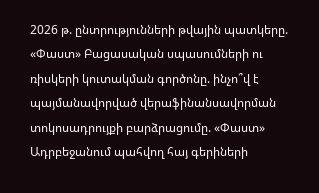2026 թ. ընտրությունների թվային պատկերը. «Փաստ» Բացասական սպասումների ու ռիսկերի կուտակման գործոնը. ինչո՞վ է պայմանավորված վերաֆինանսավորման տոկոսադրույքի բարձրացումը. «Փաստ» Ադրբեջանում պահվող հայ գերիների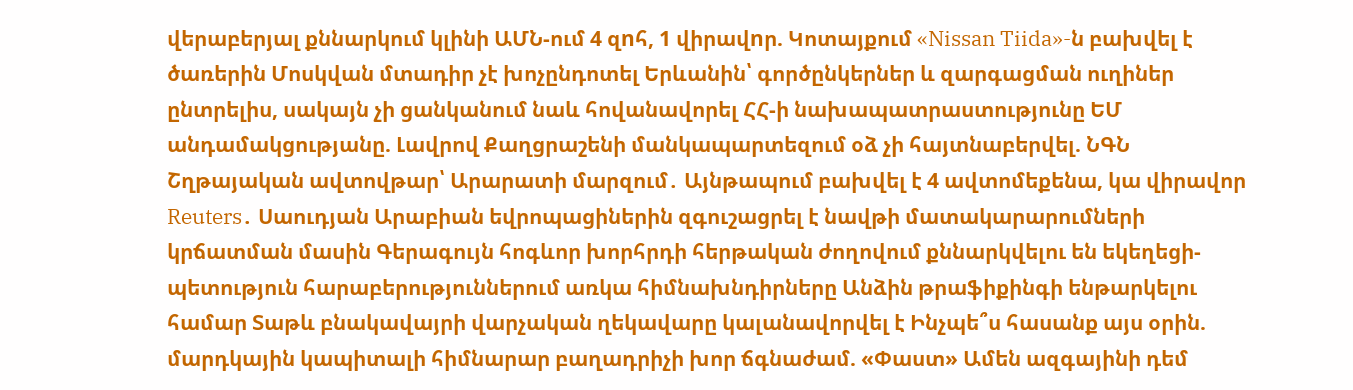վերաբերյալ քննարկում կլինի ԱՄՆ-ում 4 զnհ, 1 վիրավnր. Կոտայքում «Nissan Tiida»-ն բախվել է ծառերին Մոսկվան մտադիր չէ խոչընդոտել Երևանին՝ գործընկերներ և զարգացման ուղիներ ընտրելիս, սակայն չի ցանկանում նաև հովանավորել ՀՀ-ի նախապատրաստությունը ԵՄ անդամակցությանը. Լավրով Քաղցրաշենի մանկապարտեզում օձ չի հայտնաբերվել. ՆԳՆ Շղթայական ավտովթար՝ Արարատի մարզում․ Այնթապում բախվել է 4 ավտոմեքենա, կա վիրավոր Reuters․ Սաուդյան Արաբիան եվրոպացիներին զգուշացրել է նավթի մատակարարումների կրճատման մասին Գերագույն հոգևոր խորհրդի հերթական ժողովում քննարկվելու են եկեղեցի-պետություն հարաբերություններում առկա հիմնախնդիրները Անձին թրաֆիքինգի ենթարկելու համար Տաթև բնակավայրի վարչական ղեկավարը կալանավորվել է Ինչպե՞ս հասանք այս օրին. մարդկային կապիտալի հիմնարար բաղադրիչի խոր ճգնաժամ. «Փաստ» Ամեն ազգայինի դեմ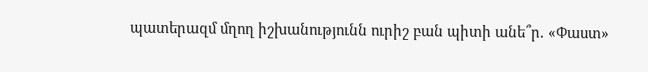պատերազմ մղող իշխանությունն ուրիշ բան պիտի անե՞ր. «Փաստ»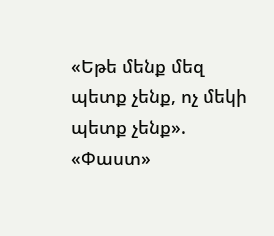«Եթե մենք մեզ պետք չենք, ոչ մեկի պետք չենք». «Փաստ»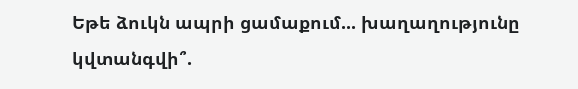Եթե ձուկն ապրի ցամաքում... խաղաղությունը կվտանգվի՞.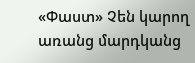«Փաստ» Չեն կարող առանց մարդկանց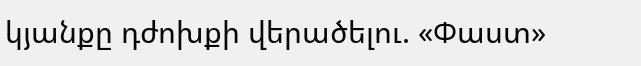կյանքը դժոխքի վերածելու. «Փաստ»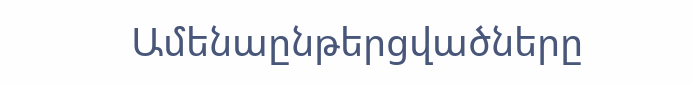Ամենաընթերցվածները